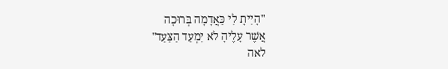"הָיִיתָ לִי כַּאֲדָמָה בְּרוּכָה
אֲשֶׁר עָלֶיהָ לֹא יִמְעַד הַצַּעַד"
לאה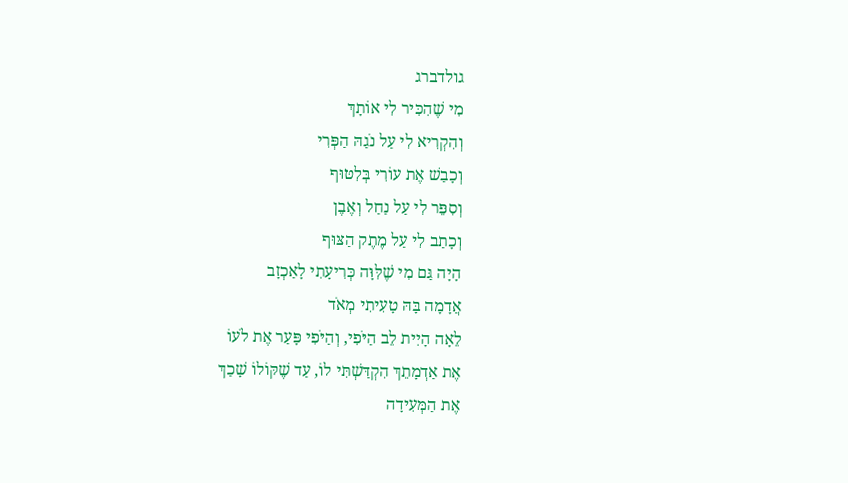גולדברג
מִי שֶׁהִכִּיר לִי אוֹתָךְ
וְהִקְרִיא לִי עַל נֹגַהּ הַפְּרִי
וְכָבַשׁ אֶת עוֹרִי בְּלִטּוּף
וְסִפֵּר לִי עַל נַחַל וְאֶבֶן
וְכָתַב לִי עַל מֶתֶק הַצּוּף
הָיָה גַּם מִי שֶׁלִּוָּה כְּרִיעָתִי לָאַכְזָב
אֲדָמָה בָּהּ טָעִיתִי מְאֹד
לֵאָה הָיִית לֵב הַיֹּפִי, וְהַיֹּפִי פָּעַר אֶת לֹעוֹ
אֶת אַדְמָתֵךְ הִקְדַּשְׁתִּי לוֹ, עַד שֶׁקּוֹלוֹ שָׁכַךְ
אֶת הַמְּעִידָה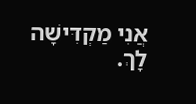אֲנִי מַקְדִּישָׁה לָךְ.